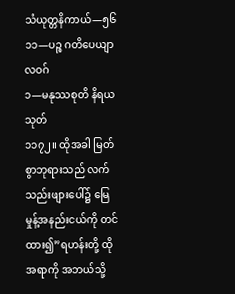သံယုတ္တနိကာယ်—၅၆
၁၁—ပဉ္စ ဂတိပေယျာလဝဂ်
၁—မနုဿစုတိ နိရယသုတ်
၁၁၇၂။ ထိုအခါ မြတ်စွာဘုရားသည် လက်သည်းဖျားပေါ်၌ မြေမှုန့်အနည်းငယ်ကို တင်ထား၍”ရဟန်းတို့ ထိုအရာကို အဘယ်သို့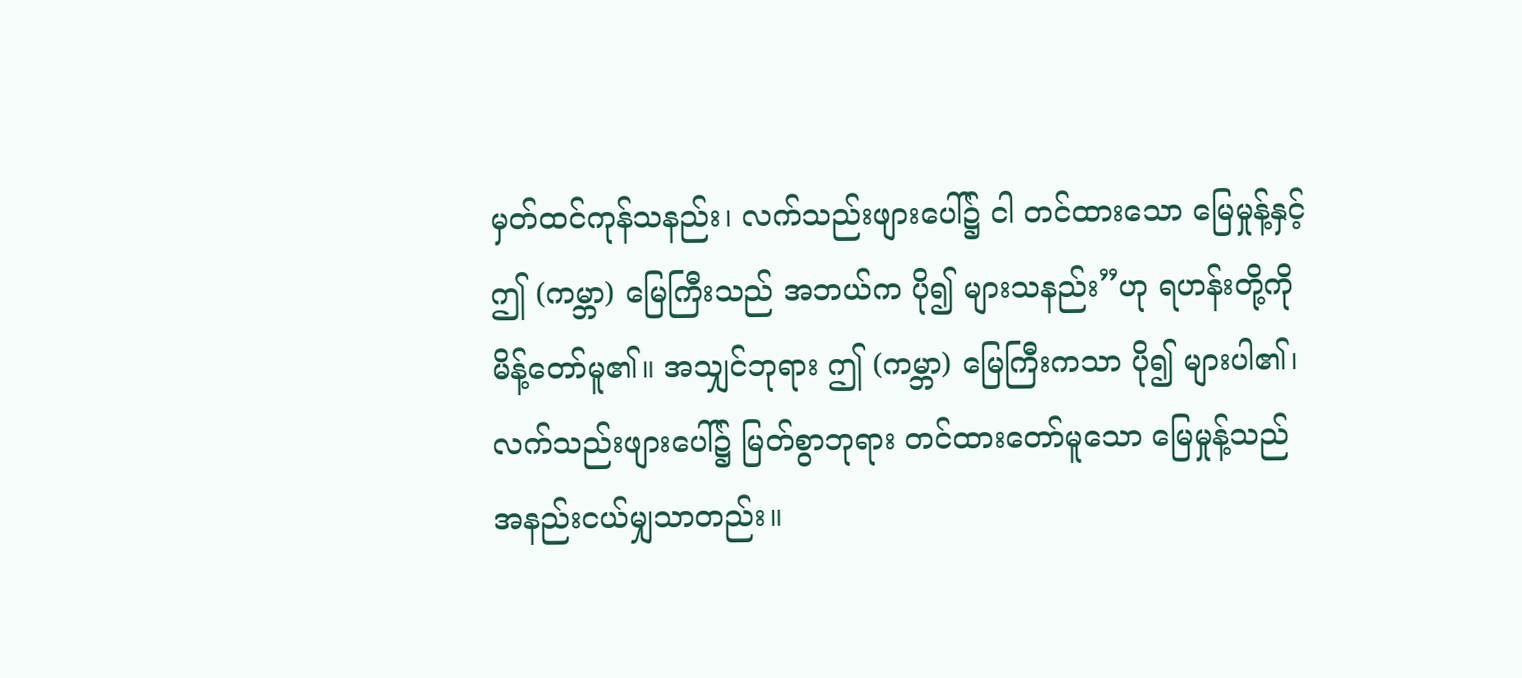မှတ်ထင်ကုန်သနည်း၊ လက်သည်းဖျားပေါ်၌ ငါ တင်ထားသော မြေမှုန့်နှင့် ဤ (ကမ္ဘာ) မြေကြီးသည် အဘယ်က ပို၍ များသနည်း”ဟု ရဟန်းတို့ကို မိန့်တော်မူ၏။ အသျှင်ဘုရား ဤ (ကမ္ဘာ) မြေကြီးကသာ ပို၍ များပါ၏၊ လက်သည်းဖျားပေါ်၌ မြတ်စွာဘုရား တင်ထားတော်မူသော မြေမှုန့်သည် အနည်းငယ်မျှသာတည်း။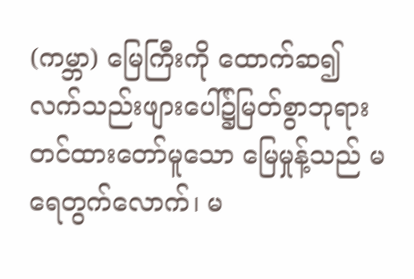(ကမ္ဘာ) မြေကြီးကို ထောက်ဆ၍ လက်သည်းဖျားပေါ်၌မြတ်စွာဘုရား တင်ထားတော်မူသော မြေမှုန့်သည် မရေတွက်လောက်၊ မ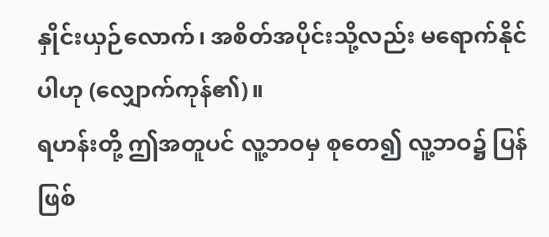နှိုင်းယှဉ်လောက်၊ အစိတ်အပိုင်းသို့လည်း မရောက်နိုင်ပါဟု (လျှောက်ကုန်၏)။
ရဟန်းတို့ ဤအတူပင် လူ့ဘဝမှ စုတေ၍ လူ့ဘဝ၌ ပြန်ဖြစ်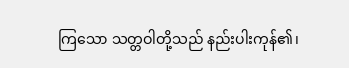ကြသော သတ္တဝါတို့သည် နည်းပါးကုန်၏၊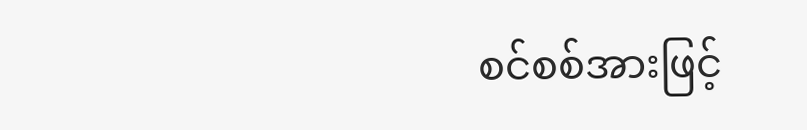စင်စစ်အားဖြင့်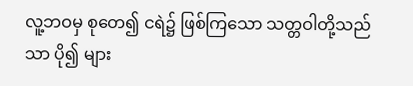လူ့ဘဝမှ စုတေ၍ ငရဲ၌ ဖြစ်ကြသော သတ္တဝါတို့သည်သာ ပို၍ များ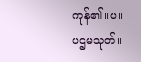ကုန်၏။ပ။
ပဌမသုတ်။